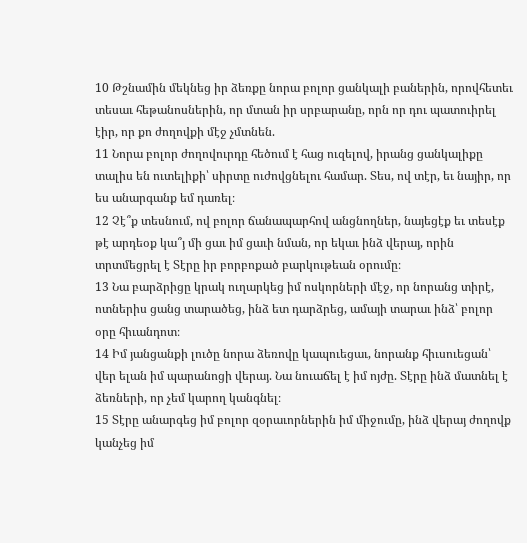10 Թշնամին մեկնեց իր ձեռքը նորա բոլոր ցանկալի բաներին, որովհետեւ տեսաւ հեթանոսներին, որ մտան իր սրբարանը, որն որ դու պատուիրել էիր, որ քո ժողովքի մէջ չմտնեն.
11 Նորա բոլոր ժողովուրդը հեծում է հաց ուզելով, իրանց ցանկալիքը տալիս են ուտելիքի՝ սիրտը ուժովցնելու համար. Տես, ով տէր, եւ նայիր, որ ես անարգանք եմ դառել։
12 Չէ՞ք տեսնում, ով բոլոր ճանապարհով անցնողներ, նայեցէք եւ տեսէք թէ արդեօք կա՞յ մի ցաւ իմ ցաւի նման, որ եկաւ ինձ վերայ, որին տրտմեցրել է Տէրը իր բորբոքած բարկութեան օրումը։
13 Նա բարձրիցը կրակ ուղարկեց իմ ոսկորների մէջ, որ նորանց տիրէ, ոտներիս ցանց տարածեց, ինձ ետ դարձրեց, ամայի տարաւ ինձ՝ բոլոր օրը հիւանդոտ։
14 Իմ յանցանքի լուծը նորա ձեռովը կապուեցաւ, նորանք հիւսուեցան՝ վեր ելան իմ պարանոցի վերայ. Նա նուաճել է իմ ոյժը. Տէրը ինձ մատնել է ձեռների, որ չեմ կարող կանգնել։
15 Տէրը անարգեց իմ բոլոր զօրաւորներին իմ միջումը, ինձ վերայ ժողովք կանչեց իմ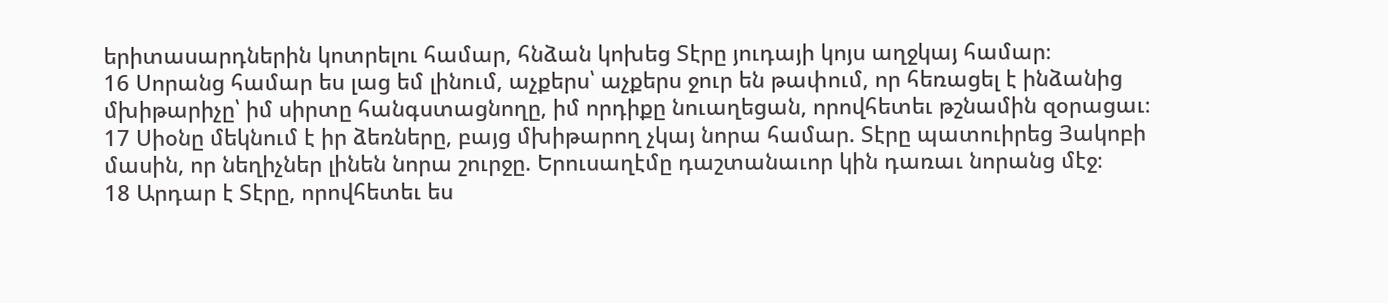երիտասարդներին կոտրելու համար, հնձան կոխեց Տէրը յուդայի կոյս աղջկայ համար։
16 Սորանց համար ես լաց եմ լինում, աչքերս՝ աչքերս ջուր են թափում, որ հեռացել է ինձանից մխիթարիչը՝ իմ սիրտը հանգստացնողը, իմ որդիքը նուաղեցան, որովհետեւ թշնամին զօրացաւ։
17 Սիօնը մեկնում է իր ձեռները, բայց մխիթարող չկայ նորա համար. Տէրը պատուիրեց Յակոբի մասին, որ նեղիչներ լինեն նորա շուրջը. Երուսաղէմը դաշտանաւոր կին դառաւ նորանց մէջ։
18 Արդար է Տէրը, որովհետեւ ես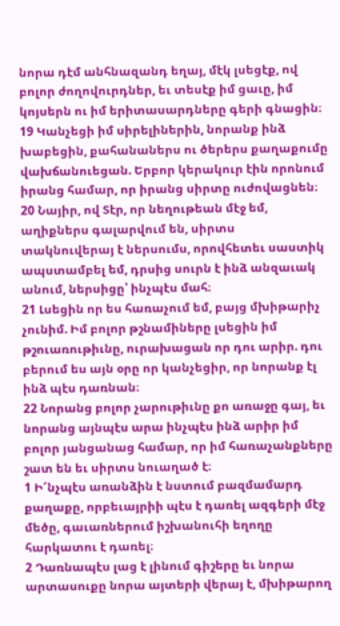նորա դէմ անհնազանդ եղայ, մէկ լսեցէք, ով բոլոր ժողովուրդներ, եւ տեսէք իմ ցաւը, իմ կոյսերն ու իմ երիտասարդները գերի գնացին։
19 Կանչեցի իմ սիրելիներին, նորանք ինձ խաբեցին, քահանաներս ու ծերերս քաղաքումը վախճանուեցան. Երբոր կերակուր էին որոնում իրանց համար, որ իրանց սիրտը ուժովացնեն։
20 Նայիր, ով Տէր, որ նեղութեան մէջ եմ, աղիքներս գալարվում են, սիրտս տակնուվերայ է ներսումս, որովհետեւ սաստիկ ապստամբել եմ, դրսից սուրն է ինձ անզաւակ անում, ներսիցը՝ ինչպէս մահ։
21 Լսեցին որ ես հառաչում եմ, բայց մխիթարիչ չունիմ. Իմ բոլոր թշնամիները լսեցին իմ թշուառութիւնը, ուրախացան որ դու արիր. դու բերում ես այն օրը որ կանչեցիր, որ նորանք էլ ինձ պէս դառնան։
22 Նորանց բոլոր չարութիւնը քո առաջը գայ, եւ նորանց այնպէս արա ինչպէս ինձ արիր իմ բոլոր յանցանաց համար, որ իմ հառաչանքները շատ են եւ սիրտս նուաղած է։
1 Ի՜նչպէս առանձին է նստում բազմամարդ քաղաքը, որբեւայրիի պէս է դառել ազգերի մէջ մեծը, գաւառներում իշխանուհի եղողը հարկատու է դառել։
2 Դառնապէս լաց է լինում գիշերը եւ նորա արտասուքը նորա այտերի վերայ է, մխիթարող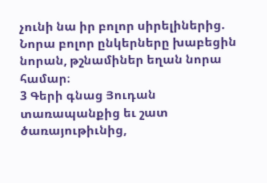չունի նա իր բոլոր սիրելիներից. Նորա բոլոր ընկերները խաբեցին նորան, թշնամիներ եղան նորա համար։
3 Գերի գնաց Յուդան տառապանքից եւ շատ ծառայութիւնից,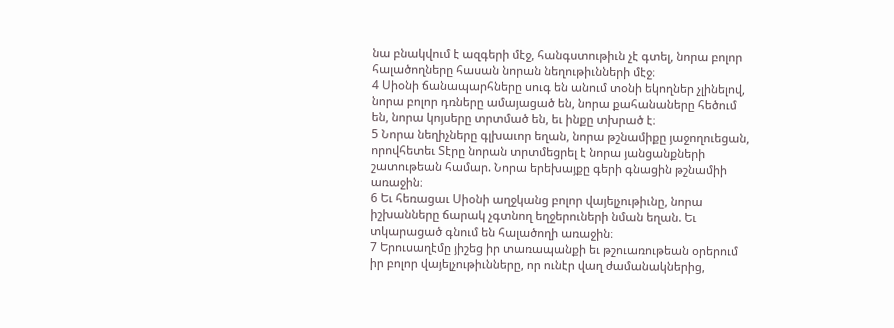նա բնակվում է ազգերի մէջ, հանգստութիւն չէ գտել, նորա բոլոր հալածողները հասան նորան նեղութիւնների մէջ։
4 Սիօնի ճանապարհները սուգ են անում տօնի եկողներ չլինելով, նորա բոլոր դռները ամայացած են, նորա քահանաները հեծում են, նորա կոյսերը տրտմած են, եւ ինքը տխրած է։
5 Նորա նեղիչները գլխաւոր եղան, նորա թշնամիքը յաջողուեցան, որովհետեւ Տէրը նորան տրտմեցրել է նորա յանցանքների շատութեան համար. Նորա երեխայքը գերի գնացին թշնամիի առաջին։
6 Եւ հեռացաւ Սիօնի աղջկանց բոլոր վայելչութիւնը, նորա իշխանները ճարակ չգտնող եղջերուների նման եղան. Եւ տկարացած գնում են հալածողի առաջին։
7 Երուսաղէմը յիշեց իր տառապանքի եւ թշուառութեան օրերում իր բոլոր վայելչութիւնները, որ ունէր վաղ ժամանակներից,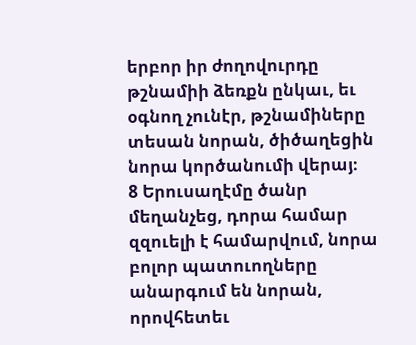երբոր իր ժողովուրդը թշնամիի ձեռքն ընկաւ, եւ օգնող չունէր, թշնամիները տեսան նորան, ծիծաղեցին նորա կործանումի վերայ։
8 Երուսաղէմը ծանր մեղանչեց, դորա համար զզուելի է համարվում, նորա բոլոր պատուողները անարգում են նորան, որովհետեւ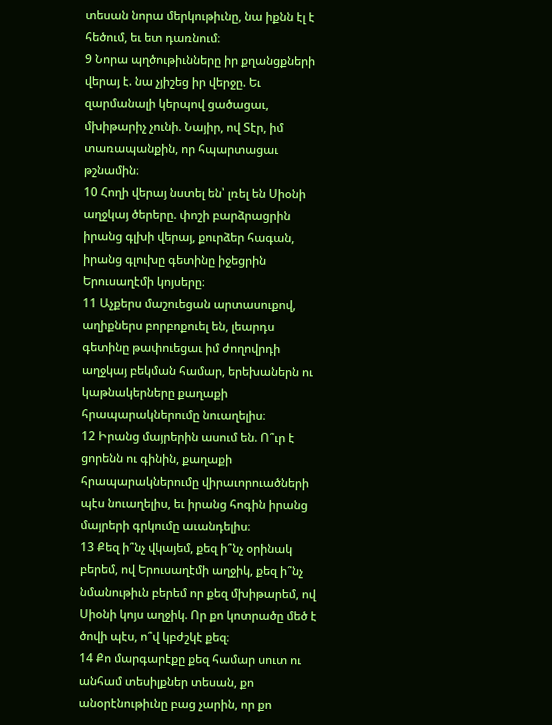տեսան նորա մերկութիւնը, նա իքնն էլ է հեծում, եւ ետ դառնում։
9 Նորա պղծութիւնները իր քղանցքների վերայ է. նա չյիշեց իր վերջը. Եւ զարմանալի կերպով ցածացաւ, մխիթարիչ չունի. Նայիր, ով Տէր, իմ տառապանքին, որ հպարտացաւ թշնամին։
10 Հողի վերայ նստել են՝ լռել են Սիօնի աղջկայ ծերերը. փոշի բարձրացրին իրանց գլխի վերայ, քուրձեր հագան, իրանց գլուխը գետինը իջեցրին Երուսաղէմի կոյսերը։
11 Աչքերս մաշուեցան արտասուքով, աղիքներս բորբոքուել են, լեարդս գետինը թափուեցաւ իմ ժողովրդի աղջկայ բեկման համար, երեխաներն ու կաթնակերները քաղաքի հրապարակներումը նուաղելիս։
12 Իրանց մայրերին ասում են. Ո՞ւր է ցորենն ու գինին, քաղաքի հրապարակներումը վիրաւորուածների պէս նուաղելիս, եւ իրանց հոգին իրանց մայրերի գրկումը աւանդելիս։
13 Քեզ ի՞նչ վկայեմ, քեզ ի՞նչ օրինակ բերեմ, ով Երուսաղէմի աղջիկ, քեզ ի՞նչ նմանութիւն բերեմ որ քեզ մխիթարեմ, ով Սիօնի կոյս աղջիկ. Որ քո կոտրածը մեծ է ծովի պէս, ո՞վ կբժշկէ քեզ։
14 Քո մարգարէքը քեզ համար սուտ ու անհամ տեսիլքներ տեսան, քո անօրէնութիւնը բաց չարին, որ քո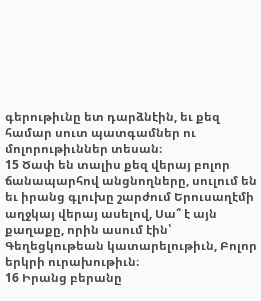գերութիւնը ետ դարձնէին, եւ քեզ համար սուտ պատգամներ ու մոլորութիւններ տեսան։
15 Ծափ են տալիս քեզ վերայ բոլոր ճանապարհով անցնողները, սուլում են եւ իրանց գլուխը շարժում Երուսաղէմի աղջկայ վերայ ասելով, Սա՞ է այն քաղաքը, որին ասում էին՝ Գեղեցկութեան կատարելութիւն, Բոլոր երկրի ուրախութիւն։
16 Իրանց բերանը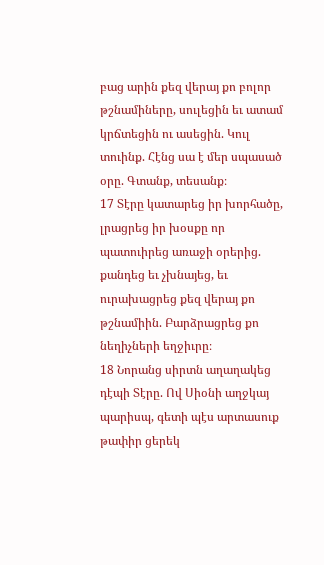բաց արին քեզ վերայ քո բոլոր թշնամիները, սուլեցին եւ ատամ կրճտեցին ու ասեցին. Կուլ տուինք. Հէնց սա է մեր սպասած օրը. Գտանք, տեսանք։
17 Տէրը կատարեց իր խորհածը, լրացրեց իր խօսքը որ պատուիրեց առաջի օրերից. քանդեց եւ չխնայեց, եւ ուրախացրեց քեզ վերայ քո թշնամիին. Բարձրացրեց քո նեղիչների եղջիւրը։
18 Նորանց սիրտն աղաղակեց դէպի Տէրը. Ով Սիօնի աղջկայ պարիսպ, գետի պէս արտասուք թափիր ցերեկ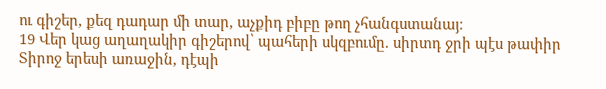ու գիշեր, քեզ դադար մի տար, աչքիդ բիբը թող չհանգստանայ։
19 Վեր կաց աղաղակիր գիշերով՝ պահերի սկզբումը. սիրտդ ջրի պէս թափիր Տիրոջ երեսի առաջին, դէպի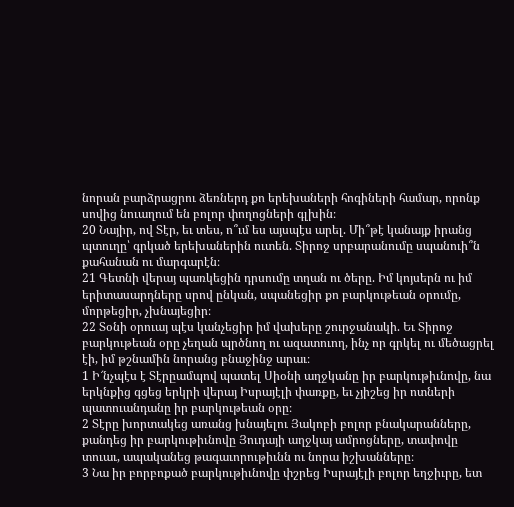նորան բարձրացրու ձեռներդ քո երեխաների հոգիների համար, որոնք սովից նուաղում են բոլոր փողոցների գլխին։
20 Նայիր, ով Տէր, եւ տես, ո՞ւմ ես այսպէս արել. Մի՞թէ կանայք իրանց պտուղը՝ գրկած երեխաներին ուտեն. Տիրոջ սրբարանումը սպանուի՞ն քահանան ու մարգարէն։
21 Գետնի վերայ պառկեցին դրսումը տղան ու ծերը. Իմ կոյսերն ու իմ երիտասարդները սրով ընկան, սպանեցիր քո բարկութեան օրումը, մորթեցիր, չխնայեցիր։
22 Տօնի օրուայ պէս կանչեցիր իմ վախերը շուրջանակի. Եւ Տիրոջ բարկութեան օրը չեղան պրծնող ու ազատուող, ինչ որ գրկել ու մեծացրել էի, իմ թշնամին նորանց բնաջինջ արաւ։
1 Ի՜նչպէս է Տէրըամպով պատել Սիօնի աղջկանը իր բարկութիւնովը, նա երկնքից գցեց երկրի վերայ Իսրայէլի փառքը, եւ չյիշեց իր ոտների պատուանդանը իր բարկութեան օրը։
2 Տէրը խորտակեց առանց խնայելու Յակոբի բոլոր բնակարանները, քանդեց իր բարկութիւնովը Յուդայի աղջկայ ամրոցները, տափովը տուաւ, ապականեց թագաւորութիւնն ու նորա իշխանները։
3 Նա իր բորբոքած բարկութիւնովը փշրեց Իսրայէլի բոլոր եղջիւրը, ետ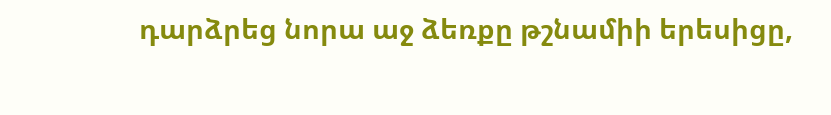դարձրեց նորա աջ ձեռքը թշնամիի երեսիցը,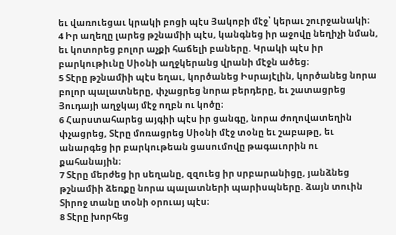եւ վառուեցաւ կրակի բոցի պէս Յակոբի մէջ՝ կերաւ շուրջանակի։
4 Իր աղեղը լարեց թշնամիի պէս, կանգնեց իր աջովը նեղիչի նման, եւ կոտորեց բոլոր աչքի հաճելի բաները. Կրակի պէս իր բարկութիւնը Սիօնի աղջկերանց վրանի մէջն ածեց։
5 Տէրը թշնամիի պէս եղաւ, կործանեց Իսրայէլին, կործանեց նորա բոլոր պալատները, փչացրեց նորա բերդերը, եւ շատացրեց Յուդայի աղջկայ մէջ ողբն ու կոծը։
6 Հարստահարեց այգիի պէս իր ցանգը, նորա ժողովատեղին փչացրեց, Տէրը մոռացրեց Սիօնի մէջ տօնը եւ շաբաթը, եւ անարգեց իր բարկութեան ցասումովը թագաւորին ու քահանային։
7 Տէրը մերժեց իր սեղանը, զզուեց իր սրբարանիցը, յանձնեց թշնամիի ձեռքը նորա պալատների պարիսպները. ձայն տուին Տիրոջ տանը տօնի օրուայ պէս։
8 Տէրը խորհեց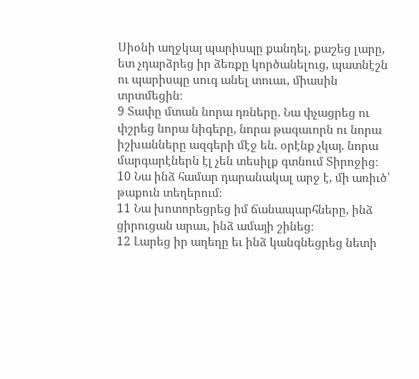Սիօնի աղջկայ պարիսպը քանդել, քաշեց լարը, ետ չդարձրեց իր ձեռքը կործանելուց, պատնէշն ու պարիսպը սուգ անել տուաւ, միասին տրտմեցին։
9 Տափը մտան նորա դռները. Նա փչացրեց ու փշրեց նորա նիգերը, նորա թագաւորն ու նորա իշխանները ազգերի մէջ են. օրէնք չկայ. նորա մարգարէներն էլ չեն տեսիլք գտնում Տիրոջից։
10 Նա ինձ համար դարանակալ արջ է, մի առիւծ՝ թաքուն տեղերում։
11 Նա խոտորեցրեց իմ ճանապարհները, ինձ ցիրուցան արաւ, ինձ ամայի շինեց։
12 Լարեց իր աղեղը եւ ինձ կանգնեցրեց նետի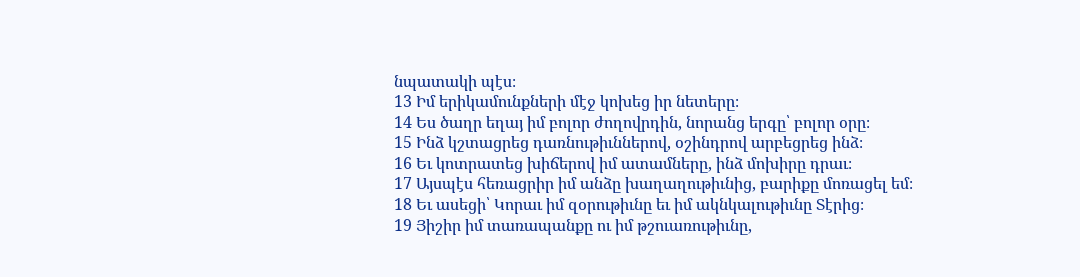նպատակի պէս։
13 Իմ երիկամունքների մէջ կոխեց իր նետերը։
14 Ես ծաղր եղայ իմ բոլոր ժողովրդին, նորանց երգը՝ բոլոր օրը։
15 Ինձ կշտացրեց դառնութիւններով, օշինդրով արբեցրեց ինձ։
16 Եւ կոտրատեց խիճերով իմ ատամները, ինձ մոխիրը դրաւ։
17 Այսպէս հեռացրիր իմ անձը խաղաղութիւնից, բարիքը մոռացել եմ։
18 Եւ ասեցի՝ Կորաւ իմ զօրութիւնը եւ իմ ակնկալութիւնը Տէրից։
19 Յիշիր իմ տառապանքը ու իմ թշուառութիւնը,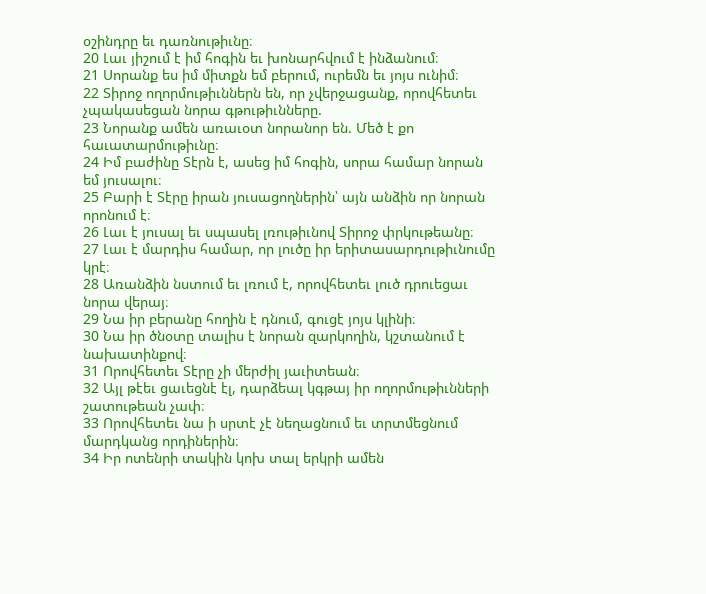օշինդրը եւ դառնութիւնը։
20 Լաւ յիշում է իմ հոգին եւ խոնարհվում է ինձանում։
21 Սորանք ես իմ միտքն եմ բերում, ուրեմն եւ յոյս ունիմ։
22 Տիրոջ ողորմութիւններն են, որ չվերջացանք, որովհետեւ չպակասեցան նորա գթութիւնները.
23 Նորանք ամեն առաւօտ նորանոր են. Մեծ է քո հաւատարմութիւնը։
24 Իմ բաժինը Տէրն է, ասեց իմ հոգին, սորա համար նորան եմ յուսալու։
25 Բարի է Տէրը իրան յուսացողներին՝ այն անձին որ նորան որոնում է։
26 Լաւ է յուսալ եւ սպասել լռութիւնով Տիրոջ փրկութեանը։
27 Լաւ է մարդիս համար, որ լուծը իր երիտասարդութիւնումը կրէ։
28 Առանձին նստում եւ լռում է, որովհետեւ լուծ դրուեցաւ նորա վերայ։
29 Նա իր բերանը հողին է դնում, գուցէ յոյս կլինի։
30 Նա իր ծնօտը տալիս է նորան զարկողին, կշտանում է նախատինքով։
31 Որովհետեւ Տէրը չի մերժիլ յաւիտեան։
32 Այլ թէեւ ցաւեցնէ էլ, դարձեալ կգթայ իր ողորմութիւնների շատութեան չափ։
33 Որովհետեւ նա ի սրտէ չէ նեղացնում եւ տրտմեցնում մարդկանց որդիներին։
34 Իր ոտենրի տակին կոխ տալ երկրի ամեն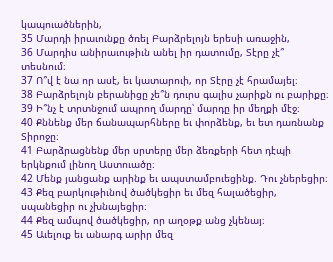կապուածներին,
35 Մարդի իրաւունքը ծռել Բարձրելոյն երեսի առաջին,
36 Մարդիս անիրաւութիւն անել իր դատումը, Տէրը չէ՞ տեսնում։
37 Ո՞վ է նա որ ասէ, եւ կատարուի, որ Տէրը չէ հրամայել։
38 Բարձրելոյն բերանիցը չե՞ն դուրս գալիս չարիքն ու բարիքը։
39 Ի՞նչ է տրտնջում ապրող մարդը՝ մարդը իր մեղքի մէջ։
40 Քննենք մեր ճանապարհները եւ փորձենք, եւ ետ դառնանք Տիրոջը։
41 Բարձրացնենք մեր սրտերը մեր ձեռքերի հետ դէպի երկնքում լինող Աստուածը։
42 Մենք յանցանք արինք եւ ապստամբուեցինք. Դու չներեցիր։
43 Քեզ բարկութիւնով ծածկեցիր եւ մեզ հալածեցիր, սպանեցիր ու չխնայեցիր։
44 Քեզ ամպով ծածկեցիր, որ աղօթք անց չկենայ։
45 Աւելուք եւ անարգ արիր մեզ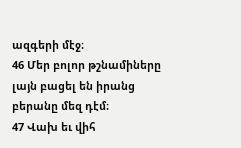ազգերի մէջ։
46 Մեր բոլոր թշնամիները լայն բացել են իրանց բերանը մեզ դէմ։
47 Վախ եւ վիհ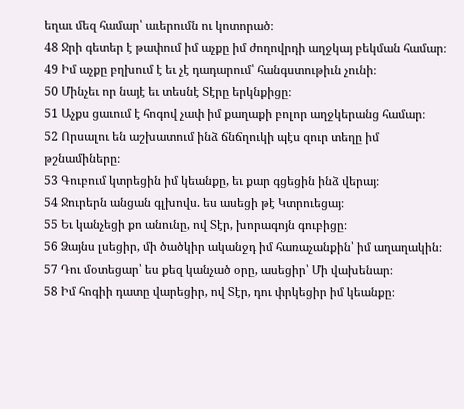եղաւ մեզ համար՝ աւերումն ու կոտորած։
48 Ջրի գետեր է թափում իմ աչքը իմ ժողովրդի աղջկայ բեկման համար։
49 Իմ աչքը բղխում է եւ չէ դադարում՝ հանգստութիւն չունի։
50 Մինչեւ որ նայէ եւ տեսնէ Տէրը երկնքիցը։
51 Աչքս ցաւում է հոգով չափ իմ քաղաքի բոլոր աղջկերանց համար։
52 Որսալու են աշխատում ինձ ճնճղուկի պէս զուր տեղը իմ թշնամիները։
53 Գուբում կտրեցին իմ կեանքը, եւ քար գցեցին ինձ վերայ։
54 Ջուրերն անցան գլխովս. ես ասեցի թէ Կտրուեցայ։
55 Եւ կանչեցի քո անունը, ով Տէր, խորագոյն գուբիցը։
56 Ձայնս լսեցիր, մի ծածկիր ականջդ իմ հառաչանքին՝ իմ աղաղակին։
57 Դու մօտեցար՝ ես քեզ կանչած օրը, ասեցիր՝ Մի վախենար։
58 Իմ հոգիի դատը վարեցիր, ով Տէր, դու փրկեցիր իմ կեանքը։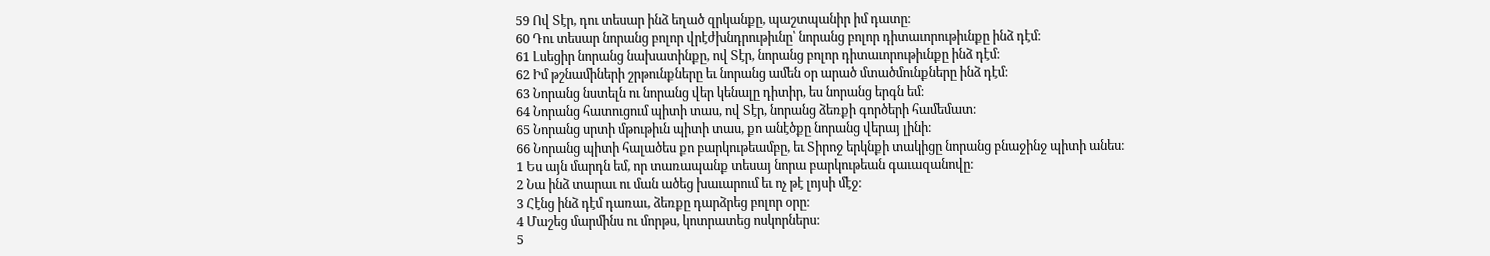59 Ով Տէր, դու տեսար ինձ եղած զրկանքը, պաշտպանիր իմ դատը։
60 Դու տեսար նորանց բոլոր վրէժխնդրութիւնը՝ նորանց բոլոր դիտաւորութիւնքը ինձ դէմ։
61 Լսեցիր նորանց նախատինքը, ով Տէր, նորանց բոլոր դիտաւորութիւնքը ինձ դէմ։
62 Իմ թշնամիների շրթունքները եւ նորանց ամեն օր արած մտածմունքները ինձ դէմ։
63 Նորանց նստելն ու նորանց վեր կենալը դիտիր, ես նորանց երգն եմ։
64 Նորանց հատուցում պիտի տաս, ով Տէր, նորանց ձեռքի գործերի համեմատ։
65 Նորանց սրտի մթութիւն պիտի տաս, քո անէծքը նորանց վերայ լինի։
66 Նորանց պիտի հալածես քո բարկութեամբը, եւ Տիրոջ երկնքի տակիցը նորանց բնաջինջ պիտի անես։
1 Ես այն մարդն եմ, որ տառապանք տեսայ նորա բարկութեան գաւազանովը։
2 Նա ինձ տարաւ ու ման ածեց խաւարում եւ ոչ թէ լոյսի մէջ։
3 Հէնց ինձ դէմ դառաւ, ձեռքը դարձրեց բոլոր օրը։
4 Մաշեց մարմինս ու մորթս, կոտրատեց ոսկորներս։
5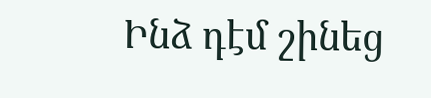Ինձ դէմ շինեց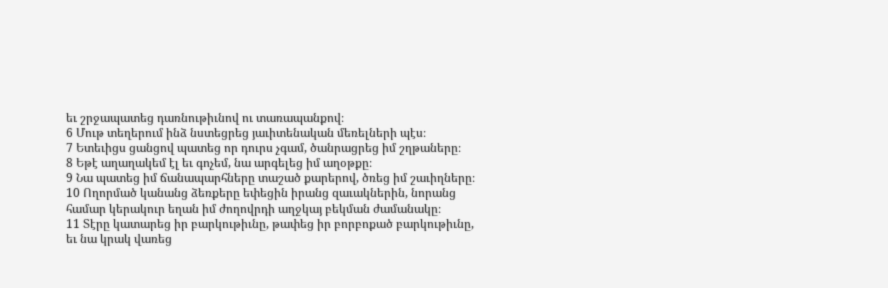եւ շրջապատեց դառնութիւնով ու տառապանքով։
6 Մութ տեղերում ինձ նստեցրեց յաւիտենական մեռելների պէս։
7 Ետեւիցս ցանցով պատեց որ դուրս չգամ, ծանրացրեց իմ շղթաները։
8 Եթէ աղաղակեմ էլ եւ գոչեմ, նա արգելեց իմ աղօթքը։
9 Նա պատեց իմ ճանապարհները տաշած քարերով, ծռեց իմ շաւիղները։
10 Ողորմած կանանց ձեռքերը եփեցին իրանց զաւակներին, նորանց համար կերակուր եղան իմ ժողովրդի աղջկայ բեկման ժամանակը։
11 Տէրը կատարեց իր բարկութիւնը, թափեց իր բորբոքած բարկութիւնը, եւ նա կրակ վառեց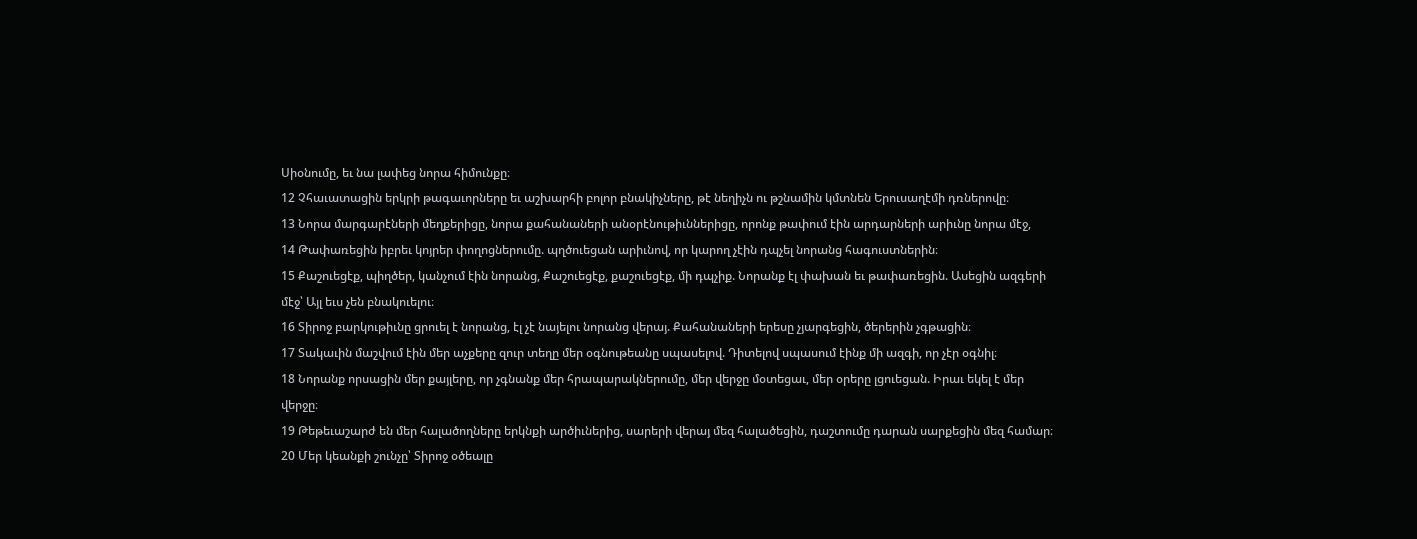Սիօնումը, եւ նա լափեց նորա հիմունքը։
12 Չհաւատացին երկրի թագաւորները եւ աշխարհի բոլոր բնակիչները, թէ նեղիչն ու թշնամին կմտնեն Երուսաղէմի դռներովը։
13 Նորա մարգարէների մեղքերիցը, նորա քահանաների անօրէնութիւններիցը, որոնք թափում էին արդարների արիւնը նորա մէջ,
14 Թափառեցին իբրեւ կոյրեր փողոցներումը. պղծուեցան արիւնով, որ կարող չէին դպչել նորանց հագուստներին։
15 Քաշուեցէք, պիղծեր, կանչում էին նորանց, Քաշուեցէք, քաշուեցէք, մի դպչիք. Նորանք էլ փախան եւ թափառեցին. Ասեցին ազգերի մէջ՝ Այլ եւս չեն բնակուելու։
16 Տիրոջ բարկութիւնը ցրուել է նորանց, էլ չէ նայելու նորանց վերայ. Քահանաների երեսը չյարգեցին, ծերերին չգթացին։
17 Տակաւին մաշվում էին մեր աչքերը զուր տեղը մեր օգնութեանը սպասելով. Դիտելով սպասում էինք մի ազգի, որ չէր օգնիլ։
18 Նորանք որսացին մեր քայլերը, որ չգնանք մեր հրապարակներումը, մեր վերջը մօտեցաւ, մեր օրերը լցուեցան. Իրաւ եկել է մեր վերջը։
19 Թեթեւաշարժ են մեր հալածողները երկնքի արծիւներից, սարերի վերայ մեզ հալածեցին, դաշտումը դարան սարքեցին մեզ համար։
20 Մեր կեանքի շունչը՝ Տիրոջ օծեալը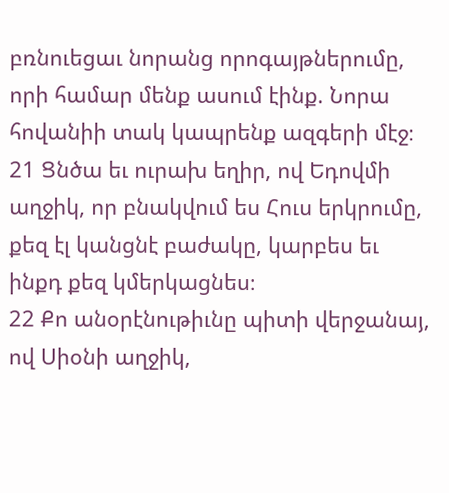բռնուեցաւ նորանց որոգայթներումը, որի համար մենք ասում էինք. Նորա հովանիի տակ կապրենք ազգերի մէջ։
21 Ցնծա եւ ուրախ եղիր, ով Եդովմի աղջիկ, որ բնակվում ես Հուս երկրումը, քեզ էլ կանցնէ բաժակը, կարբես եւ ինքդ քեզ կմերկացնես։
22 Քո անօրէնութիւնը պիտի վերջանայ, ով Սիօնի աղջիկ,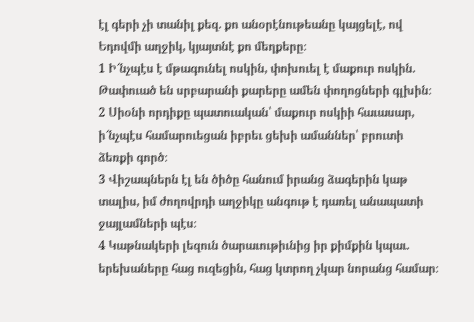էլ գերի չի տանիլ քեզ. քո անօրէնութեանը կայցելէ, ով Եդովմի աղջիկ, կյայտնէ քո մեղքերը։
1 Ի՜նչպէս է մթագունել ոսկին, փոխուել է մաքուր ոսկին. Թափուած են սրբարանի քարերը ամեն փողոցների գլխին։
2 Սիօնի որդիքը պատուական՝ մաքուր ոսկիի հաւասար, ի՜նչպէս համարուեցան իբրեւ ցեխի ամաններ՝ բրուտի ձեռքի գործ։
3 Վիշապներն էլ են ծիծը հանում իրանց ձագերին կաթ տալիս, իմ ժողովրդի աղջիկը անգութ է դառել անապատի ջայլամների պէս։
4 Կաթնակերի լեզուն ծարաւութիւնից իր քիմքին կպաւ. երեխաները հաց ուզեցին, հաց կտրող չկար նորանց համար։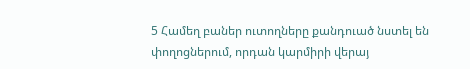5 Համեղ բաներ ուտողները քանդուած նստել են փողոցներում, որդան կարմիրի վերայ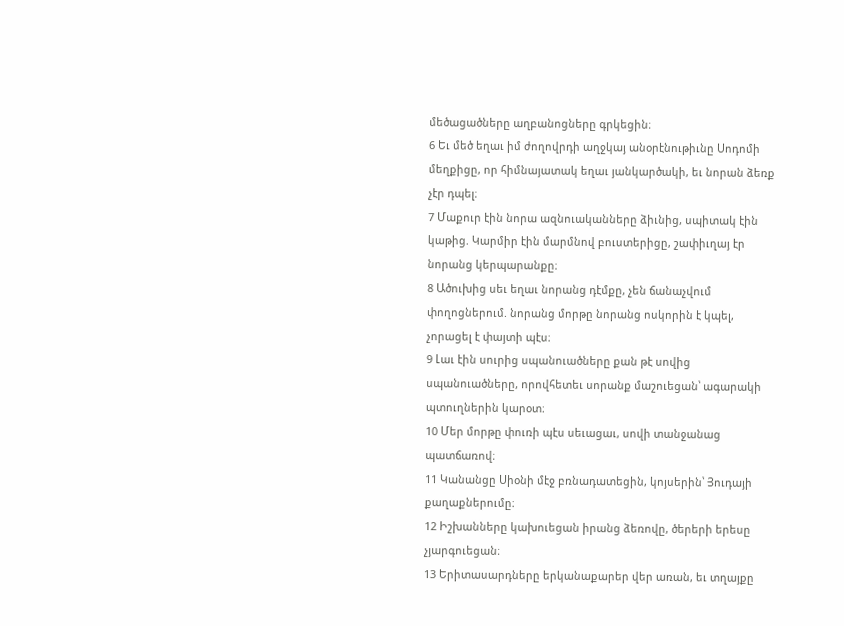մեծացածները աղբանոցները գրկեցին։
6 Եւ մեծ եղաւ իմ ժողովրդի աղջկայ անօրէնութիւնը Սոդոմի մեղքիցը, որ հիմնայատակ եղաւ յանկարծակի, եւ նորան ձեռք չէր դպել։
7 Մաքուր էին նորա ազնուականները ձիւնից, սպիտակ էին կաթից. Կարմիր էին մարմնով բուստերիցը, շափիւղայ էր նորանց կերպարանքը։
8 Ածուխից սեւ եղաւ նորանց դէմքը, չեն ճանաչվում փողոցներում. նորանց մորթը նորանց ոսկորին է կպել, չորացել է փայտի պէս։
9 Լաւ էին սուրից սպանուածները քան թէ սովից սպանուածները, որովհետեւ սորանք մաշուեցան՝ ագարակի պտուղներին կարօտ։
10 Մեր մորթը փուռի պէս սեւացաւ, սովի տանջանաց պատճառով։
11 Կանանցը Սիօնի մէջ բռնադատեցին, կոյսերին՝ Յուդայի քաղաքներումը։
12 Իշխանները կախուեցան իրանց ձեռովը, ծերերի երեսը չյարգուեցան։
13 Երիտասարդները երկանաքարեր վեր առան, եւ տղայքը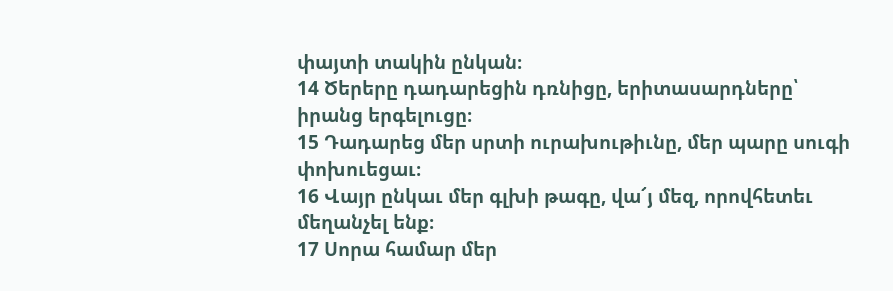փայտի տակին ընկան։
14 Ծերերը դադարեցին դռնիցը, երիտասարդները՝ իրանց երգելուցը։
15 Դադարեց մեր սրտի ուրախութիւնը, մեր պարը սուգի փոխուեցաւ։
16 Վայր ընկաւ մեր գլխի թագը, վա՜յ մեզ, որովհետեւ մեղանչել ենք։
17 Սորա համար մեր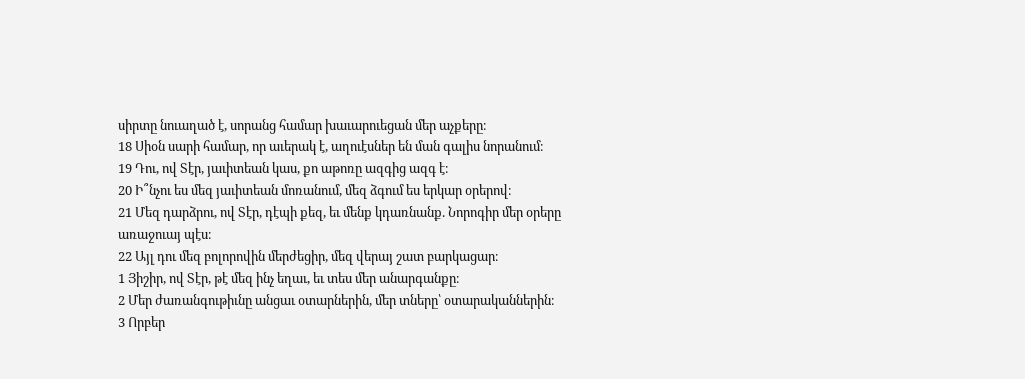սիրտը նուաղած է, սորանց համար խաւարուեցան մեր աչքերը։
18 Սիօն սարի համար, որ աւերակ է, աղուէսներ են ման գալիս նորանում։
19 Դու, ով Տէր, յաւիտեան կաս, քո աթոռը ազգից ազգ է։
20 Ի՞նչու ես մեզ յաւիտեան մոռանում, մեզ ձգում ես երկար օրերով։
21 Մեզ դարձրու, ով Տէր, դէպի քեզ, եւ մենք կդառնանք. Նորոգիր մեր օրերը առաջուայ պէս։
22 Այլ դու մեզ բոլորովին մերժեցիր, մեզ վերայ շատ բարկացար։
1 Յիշիր, ով Տէր, թէ մեզ ինչ եղաւ, եւ տես մեր անարգանքը։
2 Մեր ժառանգութիւնը անցաւ օտարներին, մեր տները՝ օտարականներին։
3 Որբեր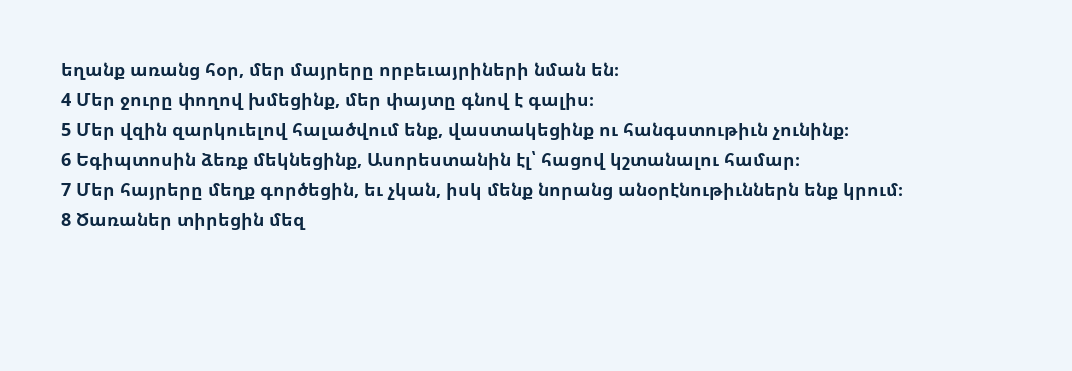եղանք առանց հօր, մեր մայրերը որբեւայրիների նման են։
4 Մեր ջուրը փողով խմեցինք, մեր փայտը գնով է գալիս։
5 Մեր վզին զարկուելով հալածվում ենք, վաստակեցինք ու հանգստութիւն չունինք։
6 Եգիպտոսին ձեռք մեկնեցինք, Ասորեստանին էլ՝ հացով կշտանալու համար։
7 Մեր հայրերը մեղք գործեցին, եւ չկան, իսկ մենք նորանց անօրէնութիւններն ենք կրում։
8 Ծառաներ տիրեցին մեզ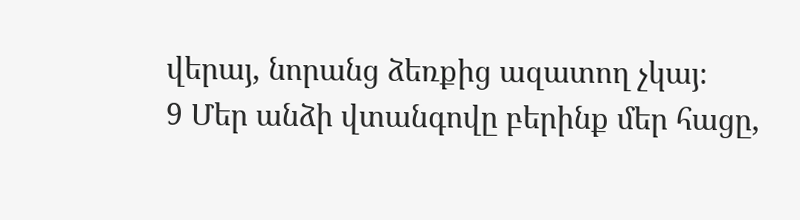վերայ, նորանց ձեռքից ազատող չկայ։
9 Մեր անձի վտանգովը բերինք մեր հացը,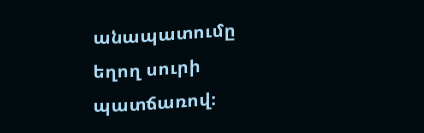անապատումը եղող սուրի պատճառով։